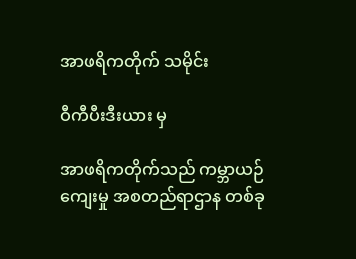အာဖရိကတိုက် သမိုင်း

ဝီကီပီးဒီးယား မှ

အာဖရိကတိုက်သည် ကမ္ဘာယဉ်ကျေးမှု အစတည်ရာဌာန တစ်ခု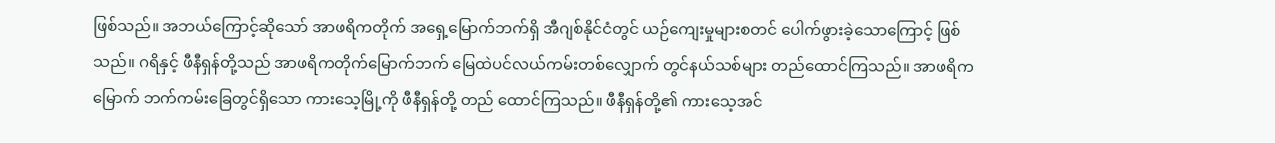ဖြစ်သည်။ အဘယ်ကြောင့်ဆိုသော် အာဖရိကတိုက် အရှေ့မြောက်ဘက်ရှိ အီဂျစ်နိုင်ငံတွင် ယဉ်ကျေးမှုများစတင် ပေါက်ဖွားခဲ့သောကြောင့် ဖြစ်သည်။ ဂရိနှင့် ဖီနီရှန်တို့သည် အာဖရိကတိုက်မြောက်ဘက် မြေထဲပင်လယ်ကမ်းတစ်လျှောက် တွင်နယ်သစ်များ တည်ထောင်ကြသည်။ အာဖရိက မြောက် ဘက်ကမ်းခြေတွင်ရှိသော ကားသေ့မြို့ကို ဖီနီရှန်တို့ တည် ထောင်ကြသည်။ ဖီနီရှန်တို့၏ ကားသေ့အင်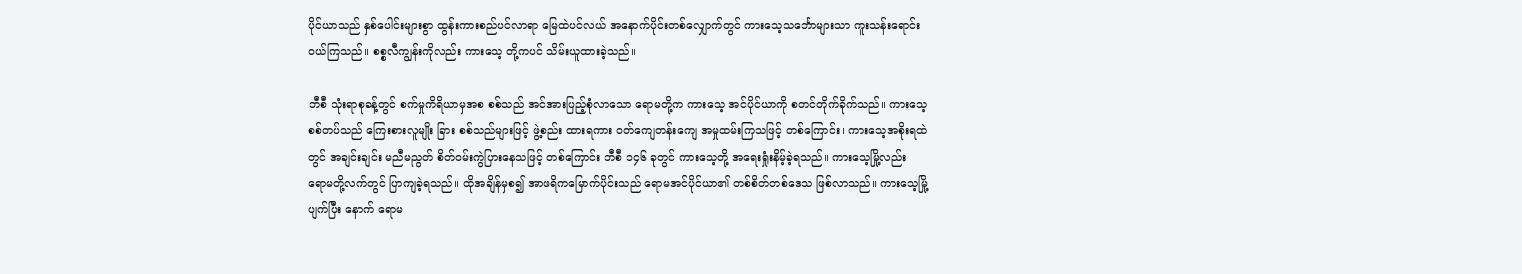ပိုင်ယာသည် နှစ်ပေါင်းများစွာ ထွန်းကားစည်ပင်လာရာ မြေထဲပင်လယ် အနောက်ပိုင်းတစ်လျှောက်တွင် ကားသေ့သင်္ဘောများသာ ကူးသန်းရောင်းဝယ်ကြသည်။ စစ္စလီကျွန်းကိုလည်း ကားသေ့ တို့ကပင် သိမ်းယူထားခဲ့သည်။

ဘီစီ သုံးရာစုခန့်တွင် စက်မှုကိရိယာမှအစ စစ်သည် အင်အားပြည့်စုံလာသော ရောမတို့က ကားသေ့ အင်ပိုင်ယာကို စတင်တိုက်ခိုက်သည်။ ကားသေ့စစ်တပ်သည် ကြေးစားလူမျိုး ခြား စစ်သည်များဖြင့် ဖွဲ့စည်း ထားရကား ဝတ်ကျေတန်းကျေ အမှုထမ်းကြသဖြင့် တစ်ကြောင်း၊ ကားသေ့အစိုးရထဲတွင် အချင်းချင်း မညီမညွတ် စိတ်ဝမ်းကွဲပြားနေသဖြင့် တစ်ကြောင်း ဘီစီ ၁၄၆ ခုတွင် ကားသေ့တို့ အရေးရှုံးနိမ့်ခဲ့ရသည်။ ကားသေ့မြို့လည်း ရောမတို့လက်တွင် ပြာကျခဲ့ရသည်။ ထိုအချိန်မှစ၍ အာဖရိကမြောက်ပိုင်းသည် ရောမအင်ပိုင်ယာ၏ တစ်စိတ်တစ်ဒေသ ဖြစ်လာသည်။ ကားသေ့မြို့ပျက်ပြီး နောက် ရောမ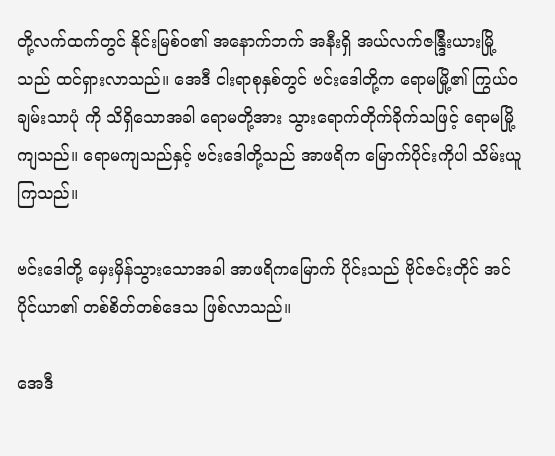တို့လက်ထက်တွင် နိုင်းမြစ်ဝ၏ အနောက်ဘက် အနီးရှိ အယ်လက်ဇန္ဒြီးယားမြို့သည် ထင်ရှားလာသည်။ အေဒီ ငါးရာစုနှစ်တွင် ဗင်းဒေါတို့က ရောမမြို့၏ ကြွယ်ဝချမ်းသာပုံ ကို သိရှိသောအခါ ရောမတို့အား သွားရောက်တိုက်ခိုက်သဖြင့် ရောမမြို့ကျသည်။ ရောမကျသည်နှင့် ဗင်းဒေါတို့သည် အာဖရိက မြောက်ပိုင်းကိုပါ သိမ်းယူကြသည်။

ဗင်းဒေါတို့ မှေးမှိန်သွားသောအခါ အာဖရိကမြောက် ပိုင်းသည် ဗိုင်ဇင်းတိုင် အင်ပိုင်ယာ၏ တစ်စိတ်တစ်ဒေသ ဖြစ်လာသည်။

အေဒီ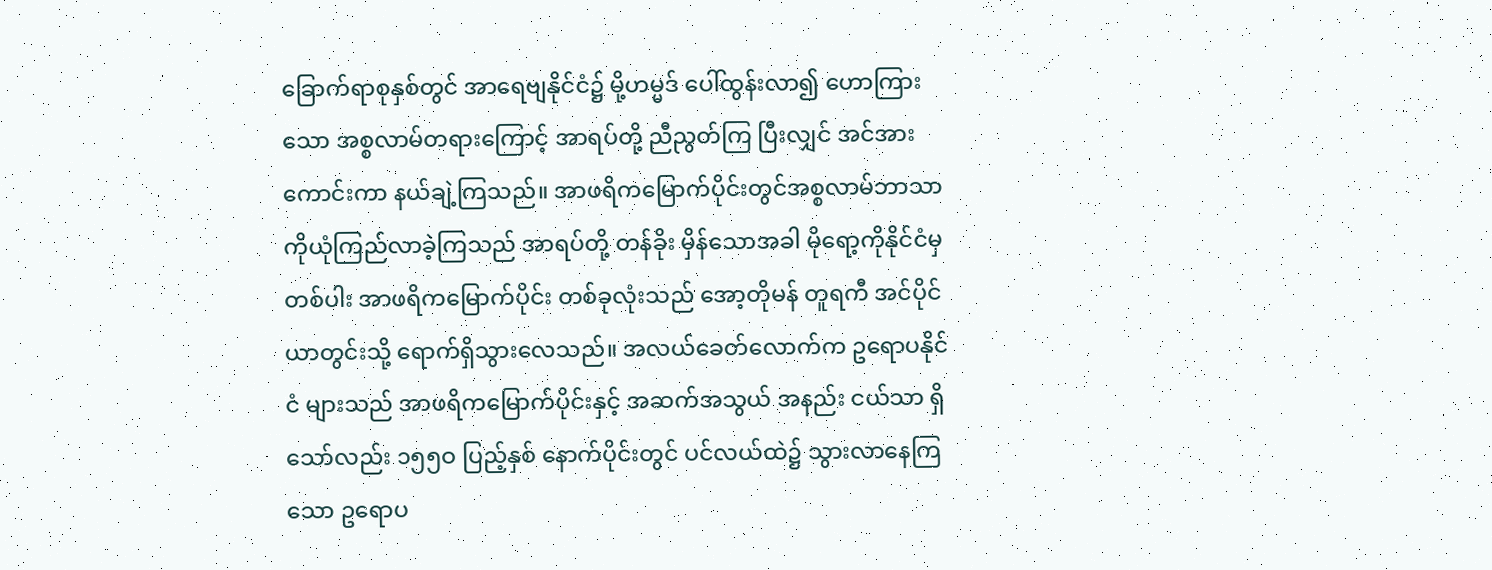ခြောက်ရာစုနှစ်တွင် အာရေဗျနိုင်ငံ၌ မို့ဟမ္မဒ် ပေါ်ထွန်းလာ၍ ဟောကြားသော အစ္စလာမ်တရားကြောင့် အာရပ်တို့ ညီညွတ်ကြ ပြီးလျှင် အင်အားကောင်းကာ နယ်ချဲ့ကြသည်။ အာဖရိကမြောက်ပိုင်းတွင်အစ္စလာမ်ဘာသာကိုယုံကြည်လာခဲ့ကြသည် အာရပ်တို့ တန်ခိုး မှိန်သောအခါ မိုရော့ကိုနိုင်ငံမှတစ်ပါး အာဖရိကမြောက်ပိုင်း တစ်ခုလုံးသည် အော့တိုမန် တူရကီ အင်ပိုင်ယာတွင်းသို့ ရောက်ရှိသွားလေသည်။ အလယ်ခေတ်လောက်က ဥရောပနိုင်ငံ များသည် အာဖရိကမြောက်ပိုင်းနှင့် အဆက်အသွယ် အနည်း ငယ်သာ ရှိသော်လည်း ၁၅၅ဝ ပြည့်နှစ် နောက်ပိုင်းတွင် ပင်လယ်ထဲ၌ သွားလာနေကြသော ဥရောပ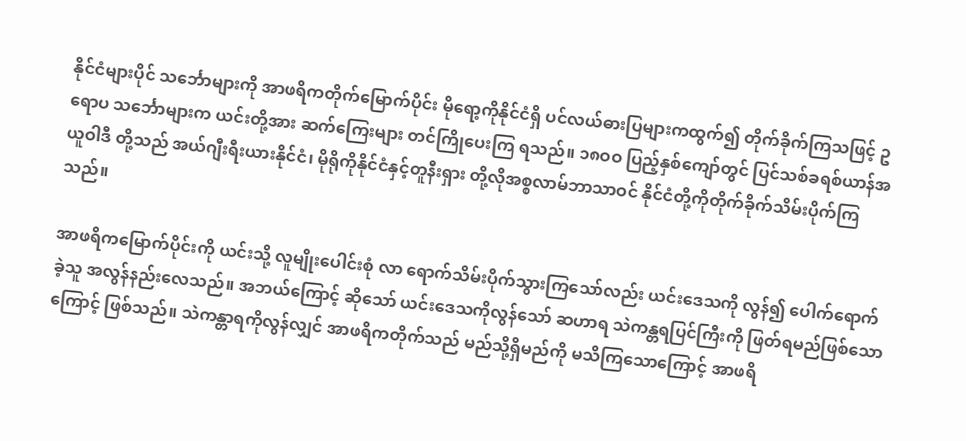နိုင်ငံများပိုင် သင်္ဘောများကို အာဖရိကတိုက်မြောက်ပိုင်း မိုရော့ကိုနိုင်ငံရှိ ပင်လယ်ဓားပြများကထွက်၍ တိုက်ခိုက်ကြသဖြင့် ဥရောပ သင်္ဘောများက ယင်းတို့အား ဆက်ကြေးများ တင်ကြိုပေးကြ ရသည်။ ၁၈ဝဝ ပြည့်နှစ်ကျော်တွင် ပြင်သစ်ခရစ်ယာန်အယူဝါဒီ တို့သည် အယ်ဂျီးရီးယားနိုင်ငံ၊ မိုရိုကိုနိုင်ငံနှင့်တူနီးရှား တို့လိုအစ္စလာမ်ဘာသာဝင် နိုင်ငံတို့ကိုတိုက်ခိုက်သိမ်းပိုက်ကြသည်။

အာဖရိကမြောက်ပိုင်းကို ယင်းသို့ လူမျိုးပေါင်းစုံ လာ ရောက်သိမ်းပိုက်သွားကြသော်လည်း ယင်းဒေသကို လွန်၍ ပေါက်ရောက်ခဲ့သူ အလွန်နည်းလေသည်။ အဘယ်ကြောင့် ဆိုသော် ယင်းဒေသကိုလွန်သော် ဆဟာရ သဲကန္တရပြင်ကြီးကို ဖြတ်ရမည်ဖြစ်သောကြောင့် ဖြစ်သည်။ သဲကန္တာရကိုလွန်လျှင် အာဖရိကတိုက်သည် မည်သို့ရှိမည်ကို မသိကြသောကြောင့် အာဖရိ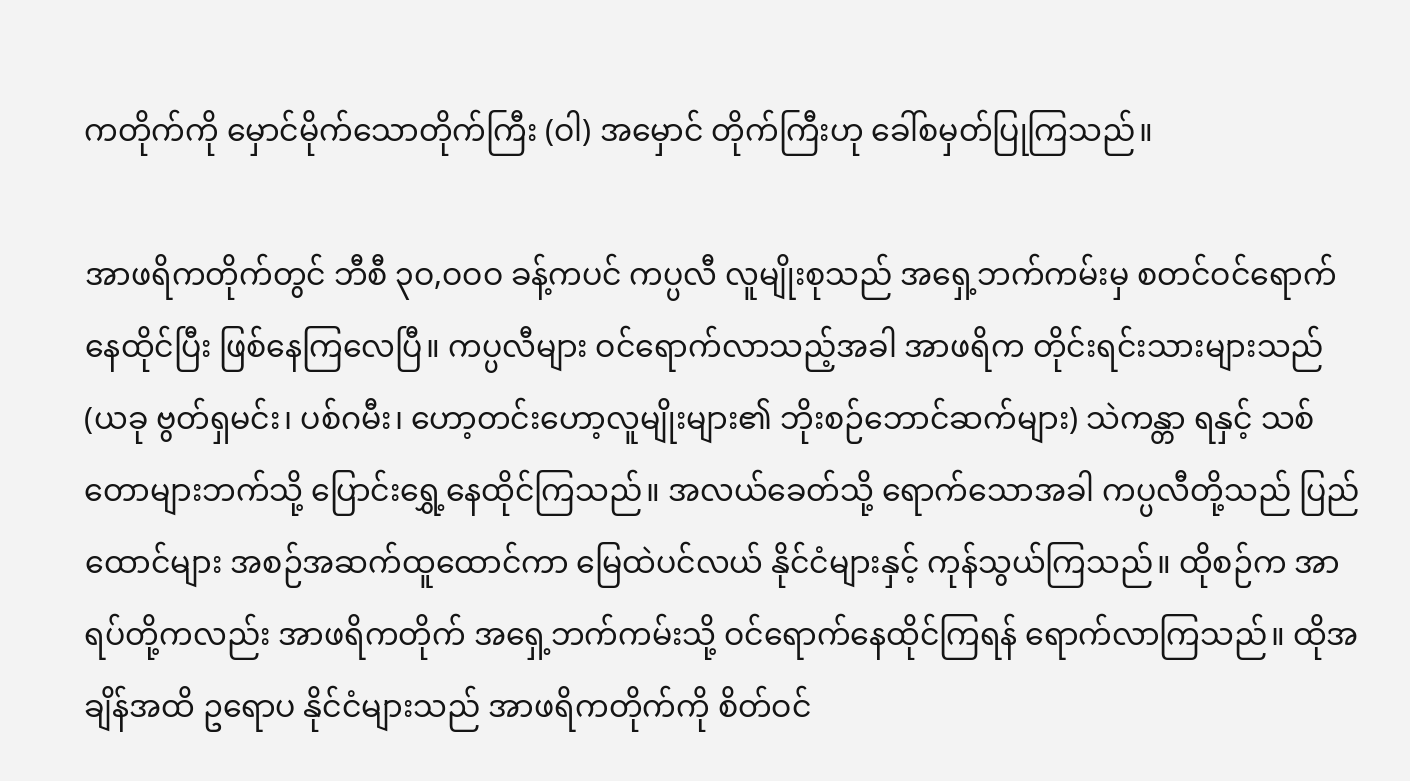ကတိုက်ကို မှောင်မိုက်သောတိုက်ကြီး (ဝါ) အမှောင် တိုက်ကြီးဟု ခေါ်စမှတ်ပြုကြသည်။

အာဖရိကတိုက်တွင် ဘီစီ ၃ဝ,ဝဝဝ ခန့်ကပင် ကပ္ပလီ လူမျိုးစုသည် အရှေ့ဘက်ကမ်းမှ စတင်ဝင်ရောက်နေထိုင်ပြီး ဖြစ်နေကြလေပြီ။ ကပ္ပလီများ ဝင်ရောက်လာသည့်အခါ အာဖရိက တိုင်းရင်းသားများသည် (ယခု ဗွတ်ရှမင်း၊ ပစ်ဂမီး၊ ဟော့တင်းဟော့လူမျိုးများ၏ ဘိုးစဉ်ဘောင်ဆက်များ) သဲကန္တာ ရနှင့် သစ်တောများဘက်သို့ ပြောင်းရွှေ့နေထိုင်ကြသည်။ အလယ်ခေတ်သို့ ရောက်သောအခါ ကပ္ပလီတို့သည် ပြည်ထောင်များ အစဉ်အဆက်ထူထောင်ကာ မြေထဲပင်လယ် နိုင်ငံများနှင့် ကုန်သွယ်ကြသည်။ ထိုစဉ်က အာရပ်တို့ကလည်း အာဖရိကတိုက် အရှေ့ဘက်ကမ်းသို့ ဝင်ရောက်နေထိုင်ကြရန် ရောက်လာကြသည်။ ထိုအချိန်အထိ ဥရောပ နိုင်ငံများသည် အာဖရိကတိုက်ကို စိတ်ဝင်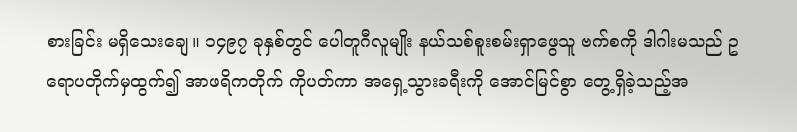စားခြင်း မရှိသေးချေ။ ၁၄၉၇ ခုနှစ်တွင် ပေါတူဂီလူမျိုး နယ်သစ်စူးစမ်းရှာဖွေသူ ဗက်စကို ဒါဂါးမသည် ဥရောပတိုက်မှထွက်၍ အာဖရိကတိုက် ကိုပတ်ကာ အရှေ့သွားခရီးကို အောင်မြင်စွာ တွေ့ရှိခဲ့သည့်အ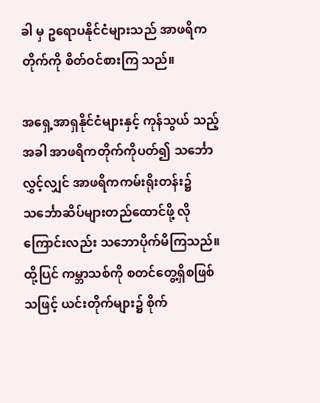ခါ မှ ဥရောပနိုင်ငံများသည် အာဖရိကတိုက်ကို စိတ်ဝင်စားကြ သည်။

အရှေ့အာရှနိုင်ငံများနှင့် ကုန်သွယ် သည့်အခါ အာဖရိကတိုက်ကိုပတ်၍ သင်္ဘောလွှင့်လျှင် အာဖရိကကမ်းရိုးတန်း၌ သင်္ဘောဆိပ်များတည်ထောင်ဖို့ လိုကြောင်းလည်း သဘောပိုက်မိကြသည်။ ထို့ပြင် ကမ္ဘာသစ်ကို စတင်တွေ့ရှိစဖြစ်သဖြင့် ယင်းတိုက်များ၌ စိုက်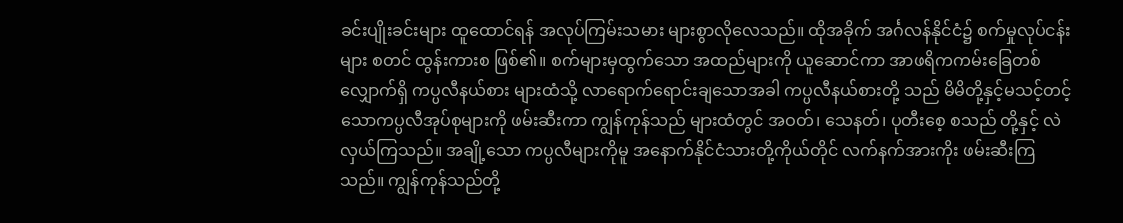ခင်းပျိုးခင်းများ ထူထောင်ရန် အလုပ်ကြမ်းသမား များစွာလိုလေသည်။ ထိုအခိုက် အင်္ဂလန်နိုင်ငံ၌ စက်မှုလုပ်ငန်းများ စတင် ထွန်းကားစ ဖြစ်၏။ စက်များမှထွက်သော အထည်များကို ယူဆောင်ကာ အာဖရိကကမ်းခြေတစ်လျှောက်ရှိ ကပ္ပလီနယ်စား များထံသို့ လာရောက်ရောင်းချသောအခါ ကပ္ပလီနယ်စားတို့ သည် မိမိတို့နှင့်မသင့်တင့်သောကပ္ပလီအုပ်စုများကို ဖမ်းဆီးကာ ကျွန်ကုန်သည် များထံတွင် အဝတ်၊ သေနတ်၊ ပုတီးစေ့ စသည် တို့နှင့် လဲလှယ်ကြသည်။ အချို့သော ကပ္ပလီများကိုမူ အနောက်နိုင်ငံသားတို့ကိုယ်တိုင် လက်နက်အားကိုး ဖမ်းဆီးကြ သည်။ ကျွန်ကုန်သည်တို့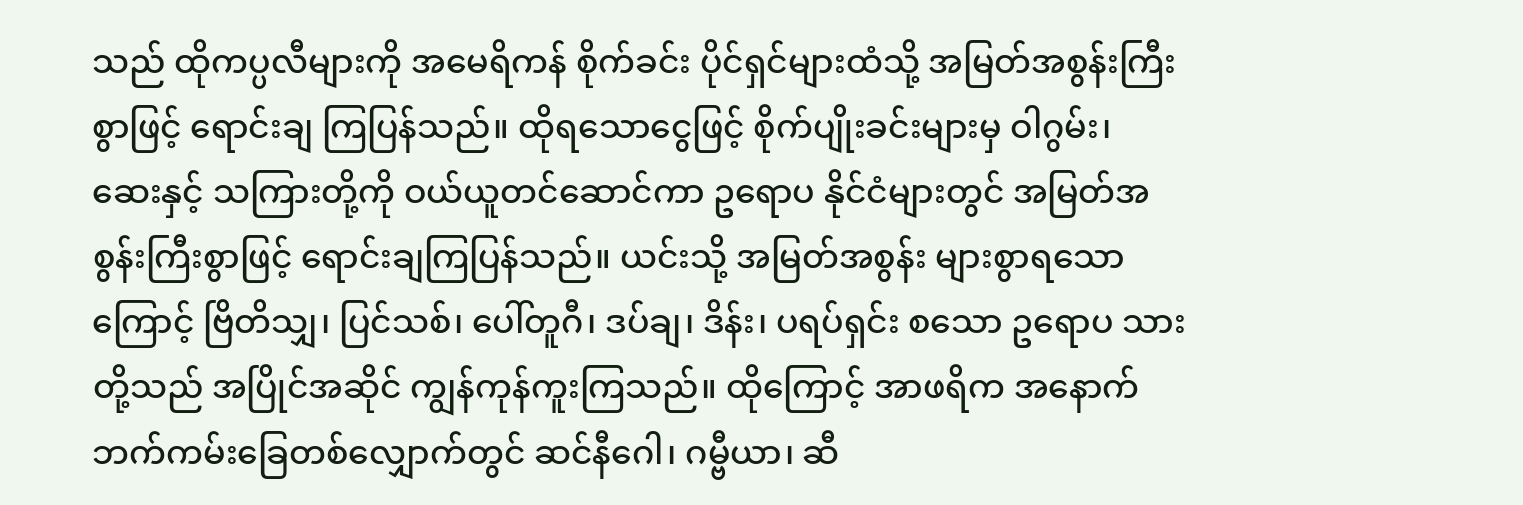သည် ထိုကပ္ပလီများကို အမေရိကန် စိုက်ခင်း ပိုင်ရှင်များထံသို့ အမြတ်အစွန်းကြီးစွာဖြင့် ရောင်းချ ကြပြန်သည်။ ထိုရသောငွေဖြင့် စိုက်ပျိုးခင်းများမှ ဝါဂွမ်း၊ ဆေးနှင့် သကြားတို့ကို ဝယ်ယူတင်ဆောင်ကာ ဥရောပ နိုင်ငံများတွင် အမြတ်အစွန်းကြီးစွာဖြင့် ရောင်းချကြပြန်သည်။ ယင်းသို့ အမြတ်အစွန်း များစွာရသောကြောင့် ဗြိတိသျှ၊ ပြင်သစ်၊ ပေါ်တူဂီ၊ ဒပ်ချ၊ ဒိန်း၊ ပရပ်ရှင်း စသော ဥရောပ သားတို့သည် အပြိုင်အဆိုင် ကျွန်ကုန်ကူးကြသည်။ ထိုကြောင့် အာဖရိက အနောက်ဘက်ကမ်းခြေတစ်လျှောက်တွင် ဆင်နီဂေါ၊ ဂမ္ဗီယာ၊ ဆီ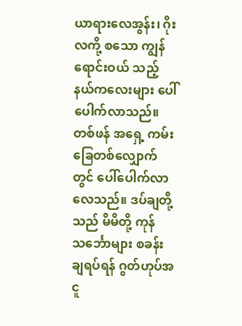ယာရားလေအွန်း၊ ဂိုးလကို့ စသော ကျွန်ရောင်းဝယ် သည့် နယ်ကလေးများ ပေါ်ပေါက်လာသည်။ တစ်ဖန် အရှေ့ ကမ်းခြေတစ်လျှောက်တွင် ပေါ်ပေါက်လာ လေသည်။ ဒပ်ချတို့ သည် မိမိတို့ ကုန်သင်္ဘောများ စခန်းချရပ်ရန် ဂွတ်ဟုပ်အငူ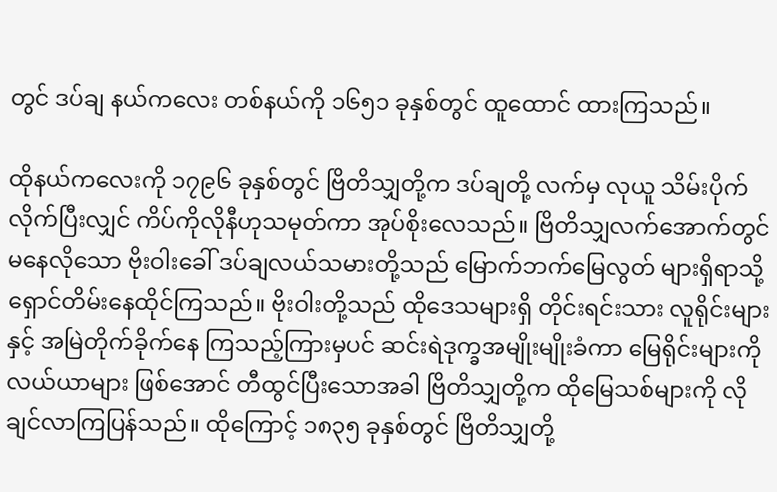တွင် ဒပ်ချ နယ်ကလေး တစ်နယ်ကို ၁၆၅၁ ခုနှစ်တွင် ထူထောင် ထားကြသည်။

ထိုနယ်ကလေးကို ၁၇၉၆ ခုနှစ်တွင် ဗြိတိသျှတို့က ဒပ်ချတို့ လက်မှ လုယူ သိမ်းပိုက်လိုက်ပြီးလျှင် ကိပ်ကိုလိုနီဟုသမုတ်ကာ အုပ်စိုးလေသည်။ ဗြိတိသျှလက်အောက်တွင် မနေလိုသော ဗိုးဝါးခေါ် ဒပ်ချလယ်သမားတို့သည် မြောက်ဘက်မြေလွတ် များရှိရာသို့ ရှောင်တိမ်းနေထိုင်ကြသည်။ ဗိုးဝါးတို့သည် ထိုဒေသများရှိ တိုင်းရင်းသား လူရိုင်းများနှင့် အမြဲတိုက်ခိုက်နေ ကြသည့်ကြားမှပင် ဆင်းရဲဒုက္ခအမျိုးမျိုးခံကာ မြေရိုင်းများကို လယ်ယာများ ဖြစ်အောင် တီထွင်ပြီးသောအခါ ဗြိတိသျှတို့က ထိုမြေသစ်များကို လိုချင်လာကြပြန်သည်။ ထိုကြောင့် ၁၈၃၅ ခုနှစ်တွင် ဗြိတိသျှတို့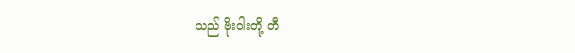သည် ဗိုးဝါးတို့ တီ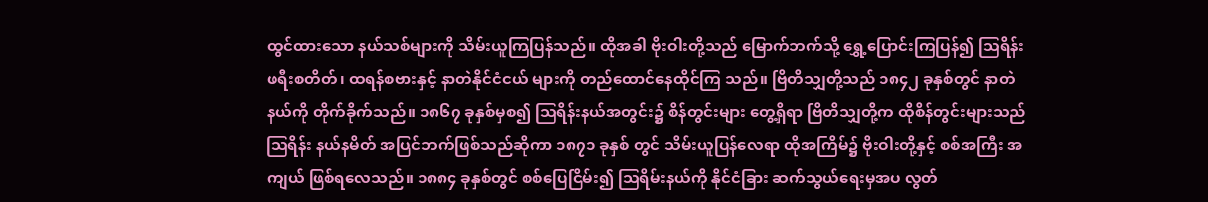ထွင်ထားသော နယ်သစ်များကို သိမ်းယူကြပြန်သည်။ ထိုအခါ ဗိုးဝါးတို့သည် မြောက်ဘက်သို့ ရွှေ့ပြောင်းကြပြန်၍ ဩရိန်းဖရီးစတိတ်၊ ထရန်စဗားနှင့် နာတဲနိုင်ငံငယ် များကို တည်ထောင်နေထိုင်ကြ သည်။ ဗြိတိသျှတို့သည် ၁၈၄၂ ခုနှစ်တွင် နာတဲနယ်ကို တိုက်ခိုက်သည်။ ၁၈၆၇ ခုနှစ်မှစ၍ ဩရိန်းနယ်အတွင်း၌ စိန်တွင်းများ တွေ့ရှိရာ ဗြိတိသျှတို့က ထိုစိန်တွင်းများသည် ဩရိန်း နယ်နမိတ် အပြင်ဘက်ဖြစ်သည်ဆိုကာ ၁၈၇၁ ခုနှစ် တွင် သိမ်းယူပြန်လေရာ ထိုအကြိမ်၌ ဗိုးဝါးတို့နှင့် စစ်အကြီး အကျယ် ဖြစ်ရလေသည်။ ၁၈၈၄ ခုနှစ်တွင် စစ်ပြေငြိမ်း၍ ဩရိမ်းနယ်ကို နိုင်ငံခြား ဆက်သွယ်ရေးမှအပ လွတ်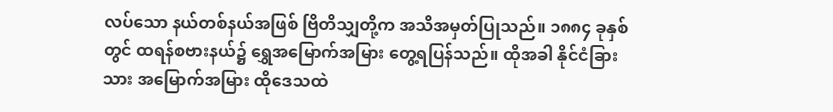လပ်သော နယ်တစ်နယ်အဖြစ် ဗြိတိသျှတို့က အသိအမှတ်ပြုသည်။ ၁၈၈၄ ခုနှစ်တွင် ထရန်စဗားနယ်၌ ရွှေအမြောက်အမြား တွေ့ရပြန်သည်။ ထိုအခါ နိုင်ငံခြားသား အမြောက်အမြား ထိုဒေသထဲ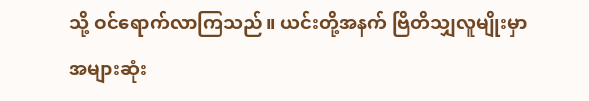သို့ ဝင်ရောက်လာကြသည်။ ယင်းတို့အနက် ဗြိတိသျှလူမျိုးမှာ အများဆုံး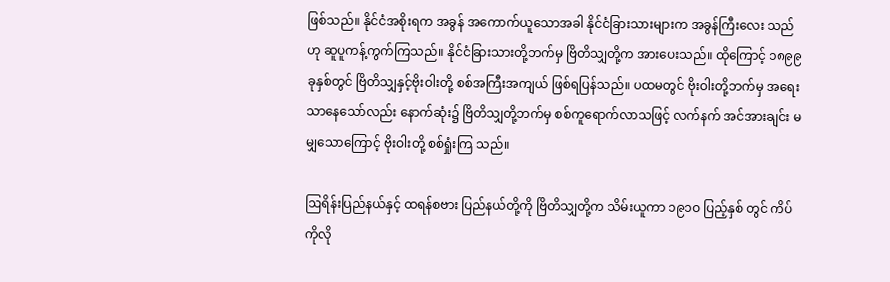ဖြစ်သည်။ နိုင်ငံအစိုးရက အခွန် အကောက်ယူသောအခါ နိုင်ငံခြားသားများက အခွန်ကြီးလေး သည်ဟု ဆူပူကန့်ကွက်ကြသည်။ နိုင်ငံခြားသားတို့ဘက်မှ ဗြိတိသျှတို့က အားပေးသည်။ ထိုကြောင့် ၁၈၉၉ ခုနှစ်တွင် ဗြိတိသျှနှင့်ဗိုးဝါးတို့ စစ်အကြီးအကျယ် ဖြစ်ရပြန်သည်။ ပထမတွင် ဗိုးဝါးတို့ဘက်မှ အရေးသာနေသော်လည်း နောက်ဆုံး၌ ဗြိတိသျှတို့ဘက်မှ စစ်ကူရောက်လာသဖြင့် လက်နက် အင်အားချင်း မမျှသောကြောင့် ဗိုးဝါးတို့ စစ်ရှုံးကြ သည်။

ဩရိန်းပြည်နယ်နှင့် ထရန်စဗား ပြည်နယ်တို့ကို ဗြိတိသျှတို့က သိမ်းယူကာ ၁၉၁ဝ ပြည့်နှစ် တွင် ကိပ်ကိုလို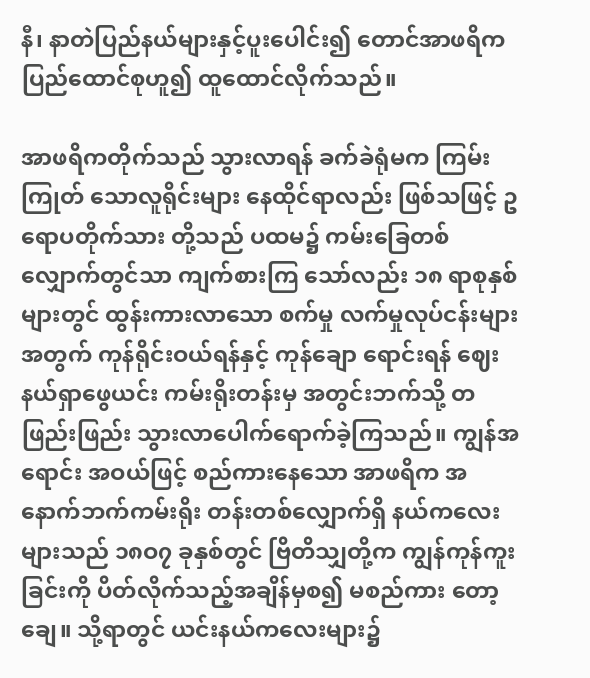နီ၊ နာတဲပြည်နယ်များနှင့်ပူးပေါင်း၍ တောင်အာဖရိက ပြည်ထောင်စုဟူ၍ ထူထောင်လိုက်သည်။

အာဖရိကတိုက်သည် သွားလာရန် ခက်ခဲရုံမက ကြမ်းကြုတ် သောလူရိုင်းများ နေထိုင်ရာလည်း ဖြစ်သဖြင့် ဥရောပတိုက်သား တို့သည် ပထမ၌ ကမ်းခြေတစ်လျှောက်တွင်သာ ကျက်စားကြ သော်လည်း ၁၈ ရာစုနှစ် များတွင် ထွန်းကားလာသော စက်မှု လက်မှုလုပ်ငန်းများအတွက် ကုန်ရိုင်းဝယ်ရန်နှင့် ကုန်ချော ရောင်းရန် ဈေးနယ်ရှာဖွေယင်း ကမ်းရိုးတန်းမှ အတွင်းဘက်သို့ တဖြည်းဖြည်း သွားလာပေါက်ရောက်ခဲ့ကြသည်။ ကျွန်အရောင်း အဝယ်ဖြင့် စည်ကားနေသော အာဖရိက အနောက်ဘက်ကမ်းရိုး တန်းတစ်လျှောက်ရှိ နယ်ကလေး များသည် ၁၈ဝ၇ ခုနှစ်တွင် ဗြိတိသျှတို့က ကျွန်ကုန်ကူးခြင်းကို ပိတ်လိုက်သည့်အချိန်မှစ၍ မစည်ကား တော့ချေ။ သို့ရာတွင် ယင်းနယ်ကလေးများ၌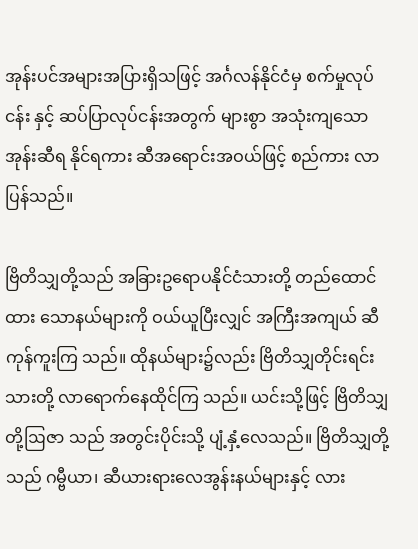အုန်းပင်အများအပြားရှိသဖြင့် အင်္ဂလန်နိုင်ငံမှ စက်မှုလုပ်ငန်း နှင့် ဆပ်ပြာလုပ်ငန်းအတွက် များစွာ အသုံးကျသော အုန်းဆီရ နိုင်ရကား ဆီအရောင်းအဝယ်ဖြင့် စည်ကား လာပြန်သည်။

ဗြိတိသျှတို့သည် အခြားဥရောပနိုင်ငံသားတို့ တည်ထောင်ထား သောနယ်များကို ဝယ်ယူပြီးလျှင် အကြီးအကျယ် ဆီကုန်ကူးကြ သည်။ ထိုနယ်များ၌လည်း ဗြိတိသျှတိုင်းရင်းသားတို့ လာရောက်နေထိုင်ကြ သည်။ ယင်းသို့ဖြင့် ဗြိတိသျှတို့ဩဇာ သည် အတွင်းပိုင်းသို့ ပျံ့နှံ့လေသည်။ ဗြိတိသျှတို့သည် ဂမ္ဗီယာ၊ ဆီယားရားလေအွန်းနယ်များနှင့် လား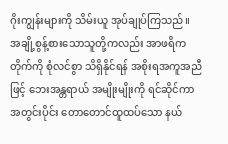ဂိုးကျွန်းများကို သိမ်းယူ အုပ်ချုပ်ကြသည်။ အချို့စွန့်စားသောသူတို့ကလည်း အာဖရိကတိုက်ကို စုံလင်စွာ သိရှိနိုင်ရန် အစိုးရအကူအညီဖြင့် ဘေးအန္တရာယ် အမျိုးမျိုးကို ရင်ဆိုင်ကာ အတွင်းပိုင်း တောတောင်ထူထပ်သော နယ်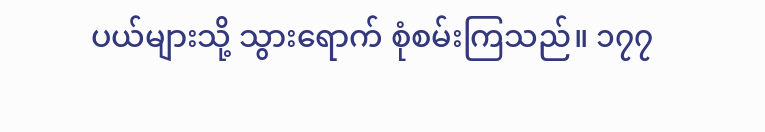ပယ်များသို့ သွားရောက် စုံစမ်းကြသည်။ ၁၇၇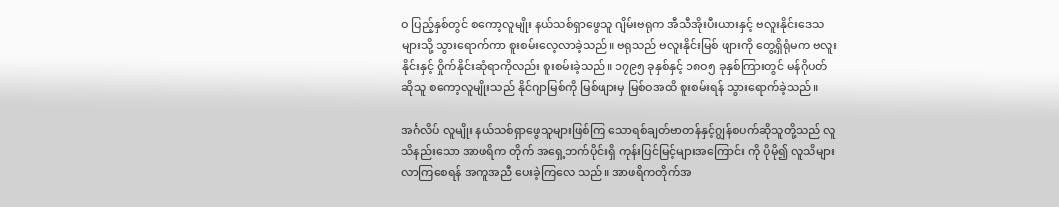ဝ ပြည့်နှစ်တွင် စကော့လူမျိုး နယ်သစ်ရှာဖွေသူ ဂျိမ်းဗရုက အီသီအိုးပီးယားနှင့် ဗလူးနိုင်းဒေသ များသို့ သွားရောက်ကာ စူးစမ်းလေ့လာခဲ့သည်။ ဗရုသည် ဗလူးနိုင်းမြစ် ဖျားကို တွေ့ရှိရုံမက ဗလူးနိုင်းနှင့် ဝှိုက်နိုင်းဆုံရာကိုလည်း စူးစမ်းခဲ့သည်။ ၁၇၉၅ ခုနှစ်နှင့် ၁၈ဝ၅ ခုနှစ်ကြားတွင် မန်ဂိုပတ်ဆိုသူ စကော့လူမျိုးသည် နိုင်ဂျာမြစ်ကို မြစ်ဖျားမှ မြစ်ဝအထိ စူးစမ်းရန် သွားရောက်ခဲ့သည်။

အင်္ဂလိပ် လူမျိုး နယ်သစ်ရှာဖွေသူများဖြစ်ကြ သောရစ်ချတ်ဗာတန်နှင့်ဂျွန်စပက်ဆိုသူတို့သည် လူသိနည်းသော အာဖရိက တိုက် အရှေ့ဘက်ပိုင်းရှိ ကုန်းပြင်မြင့်များအကြောင်း ကို ပိုမို၍ လူသိများလာကြစေရန် အကူအညီ ပေးခဲ့ကြလေ သည်။ အာဖရိကတိုက်အ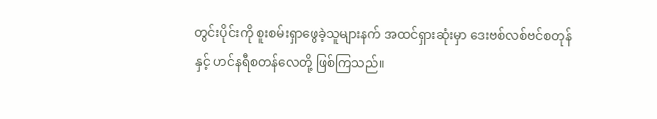တွင်းပိုင်းကို စူးစမ်းရှာဖွေခဲ့သူများနက် အထင်ရှားဆုံးမှာ ဒေးဗစ်လစ်ဗင်စတုန်နှင့် ဟင်နရီစတန်လေတို့ ဖြစ်ကြသည်။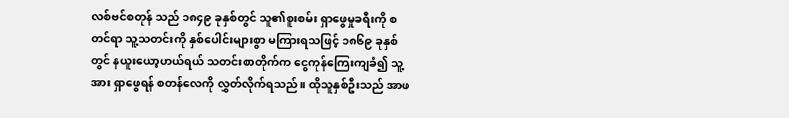လစ်ဗင်စတုန် သည် ၁၈၄၉ ခုနှစ်တွင် သူ၏စူးစမ်း ရှာဖွေမှုခရီးကို စတင်ရာ သူ့သတင်းကို နှစ်ပေါင်းများစွာ မကြားရသဖြင့် ၁၈၆၉ ခုနှစ်တွင် နယူးယော့ဟယ်ရယ် သတင်းစာတိုက်က ငွေကုန်ကြေးကျခံ၍ သူ့အား ရှာဖွေရန် စတန်လေကို လွှတ်လိုက်ရသည်။ ထိုသူနှစ်ဦးသည် အာဖ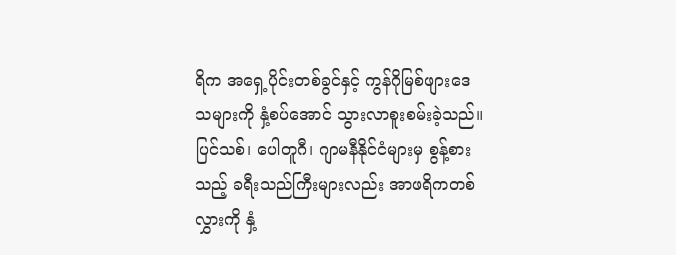ရိက အရှေ့ပိုင်းတစ်ခွင်နှင့် ကွန်ဂိုမြစ်ဖျားဒေသများကို နှံ့စပ်အောင် သွားလာစူးစမ်းခဲ့သည်။ ပြင်သစ်၊ ပေါတူဂီ၊ ဂျာမနီနိုင်ငံများမှ စွန့်စားသည့် ခရီးသည်ကြီးများလည်း အာဖရိကတစ်လွှားကို နှံ့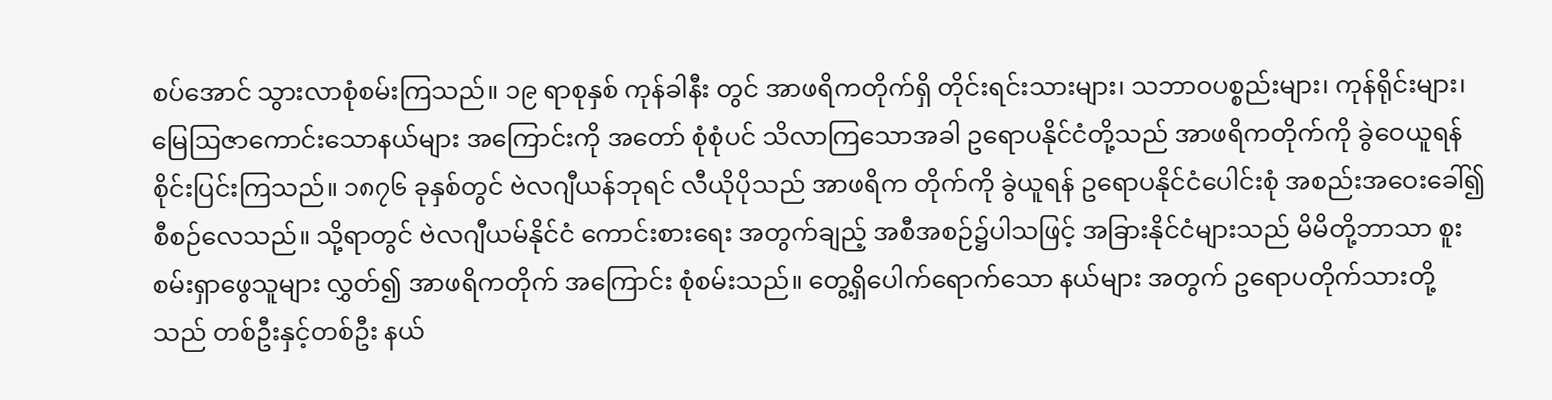စပ်အောင် သွားလာစုံစမ်းကြသည်။ ၁၉ ရာစုနှစ် ကုန်ခါနီး တွင် အာဖရိကတိုက်ရှိ တိုင်းရင်းသားများ၊ သဘာဝပစ္စည်းများ၊ ကုန်ရိုင်းများ၊ မြေဩဇာကောင်းသောနယ်များ အကြောင်းကို အတော် စုံစုံပင် သိလာကြသောအခါ ဥရောပနိုင်ငံတို့သည် အာဖရိကတိုက်ကို ခွဲဝေယူရန် စိုင်းပြင်းကြသည်။ ၁၈၇၆ ခုနှစ်တွင် ဗဲလဂျီယန်ဘုရင် လီယိုပိုသည် အာဖရိက တိုက်ကို ခွဲယူရန် ဥရောပနိုင်ငံပေါင်းစုံ အစည်းအဝေးခေါ်၍ စီစဉ်လေသည်။ သို့ရာတွင် ဗဲလဂျီယမ်နိုင်ငံ ကောင်းစားရေး အတွက်ချည့် အစီအစဉ်၌ပါသဖြင့် အခြားနိုင်ငံများသည် မိမိတို့ဘာသာ စူးစမ်းရှာဖွေသူများ လွှတ်၍ အာဖရိကတိုက် အကြောင်း စုံစမ်းသည်။ တွေ့ရှိပေါက်ရောက်သော နယ်များ အတွက် ဥရောပတိုက်သားတို့သည် တစ်ဦးနှင့်တစ်ဦး နယ်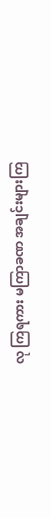လု ကြရကား မကြာခဏ အချင်းများကြ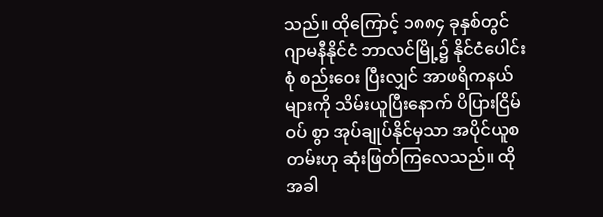သည်။ ထိုကြောင့် ၁၈၈၄ ခုနှစ်တွင် ဂျာမနီနိုင်ငံ ဘာလင်မြို့၌ နိုင်ငံပေါင်းစုံ စည်းဝေး ပြီးလျှင် အာဖရိကနယ်များကို သိမ်းယူပြီးနောက် ပိပြားငြိမ်ဝပ် စွာ အုပ်ချုပ်နိုင်မှသာ အပိုင်ယူစတမ်းဟု ဆုံးဖြတ်ကြလေသည်။ ထိုအခါ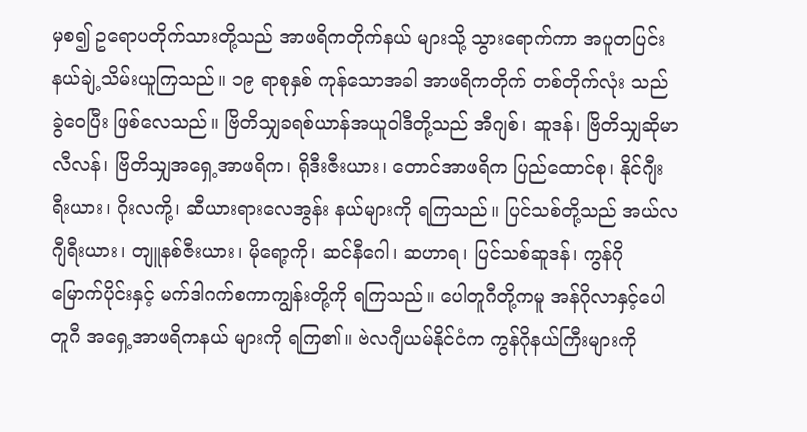မှစ၍ ဥရောပတိုက်သားတို့သည် အာဖရိကတိုက်နယ် များသို့ သွားရောက်ကာ အပူတပြင်း နယ်ချဲ့သိမ်းယူကြသည်။ ၁၉ ရာစုနှစ် ကုန်သောအခါ အာဖရိကတိုက် တစ်တိုက်လုံး သည် ခွဲဝေပြီး ဖြစ်လေသည်။ ဗြိတိသျှခရစ်ယာန်အယူဝါဒီတို့သည် အီဂျစ်၊ ဆူဒန်၊ ဗြိတိသျှဆိုမာလီလန်၊ ဗြိတိသျှအရှေ့အာဖရိက၊ ရိုဒီးဇီးယား၊ တောင်အာဖရိက ပြည်ထောင်စု၊ နိုင်ဂျီးရီးယား၊ ဂိုးလကို့၊ ဆီယားရားလေအွန်း နယ်များကို ရကြသည်။ ပြင်သစ်တို့သည် အယ်လဂျီရီးယား၊ တျူနစ်ဇီးယား၊ မိုရော့ကို၊ ဆင်နီဂေါ၊ ဆဟာရ၊ ပြင်သစ်ဆူဒန်၊ ကွန်ဂို မြောက်ပိုင်းနှင့် မက်ဒါဂက်စကာကျွန်းတို့ကို ရကြသည်။ ပေါတူဂီတို့ကမူ အန်ဂိုလာနှင့်ပေါတူဂီ အရှေ့အာဖရိကနယ် များကို ရကြ၏။ ဗဲလဂျီယမ်နိုင်ငံက ကွန်ဂိုနယ်ကြီးများကို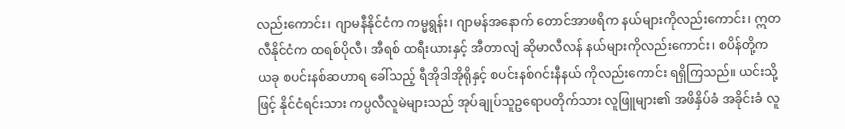လည်းကောင်း၊ ဂျာမနီနိုင်ငံက ကမ္မရွန်း၊ ဂျာမန်အနောက် တောင်အာဖရိက နယ်များကိုလည်းကောင်း၊ ဣတလီနိုင်ငံက ထရစ်ပိုလီ၊ အီရစ် ထရီးယားနှင့် အီတာလျံ ဆိုမာလီလန် နယ်များကိုလည်းကောင်း၊ စပိန်တို့က ယခု စပင်းနစ်ဆဟာရ ခေါ်သည့် ရီအိုဒါအိုရိုနှင့် စပင်းနစ်ဂင်းနီနယ် ကိုလည်းကောင်း ရရှိကြသည်။ ယင်းသို့ဖြင့် နိုင်ငံရင်းသား ကပ္ပလီလူမဲများသည် အုပ်ချုပ်သူဥရောပတိုက်သား လူဖြူများ၏ အဖိနှိပ်ခံ အခိုင်းခံ လူ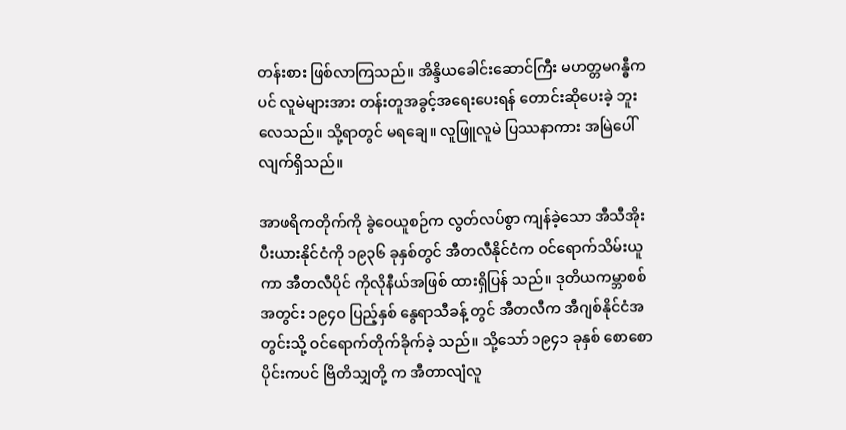တန်းစား ဖြစ်လာကြသည်။ အိန္ဒိယခေါင်းဆောင်ကြီး မဟတ္တမဂန္ဓီကပင် လူမဲများအား တန်းတူအခွင့်အရေးပေးရန် တောင်းဆိုပေးခဲ့ ဘူးလေသည်။ သို့ရာတွင် မရချေ။ လူဖြူလူမဲ ပြဿနာကား အမြဲပေါ်လျက်ရှိသည်။

အာဖရိကတိုက်ကို ခွဲဝေယူစဉ်က လွတ်လပ်စွာ ကျန်ခဲ့သော အီသီအိုးပီးယားနိုင်ငံကို ၁၉၃၆ ခုနှစ်တွင် အီတလီနိုင်ငံက ဝင်ရောက်သိမ်းယူကာ အီတလီပိုင် ကိုလိုနီယ်အဖြစ် ထားရှိပြန် သည်။ ဒုတိယကမ္ဘာစစ် အတွင်း ၁၉၄ဝ ပြည့်နှစ် နွေရာသီခန့် တွင် အီတလီက အီဂျစ်နိုင်ငံအတွင်းသို့ ဝင်ရောက်တိုက်ခိုက်ခဲ့ သည်။ သို့သော် ၁၉၄၁ ခုနှစ် စောစောပိုင်းကပင် ဗြိတိသျှတို့ က အီတာလျံလူ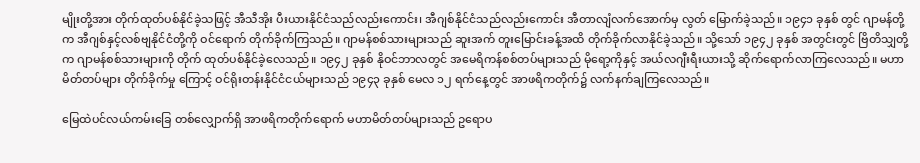မျိုးတို့အား တိုက်ထုတ်ပစ်နိုင်ခဲ့သဖြင့် အီသီအိုး ပီးယားနိုင်ငံသည်လည်းကောင်း၊ အီဂျစ်နိုင်ငံသည်လည်းကောင်း အီတာလျံလက်အောက်မှ လွတ် မြောက်ခဲ့သည်။ ၁၉၄၁ ခုနှစ် တွင် ဂျာမန်တို့က အီဂျစ်နှင့်လစ်ဗျနိုင်ငံတို့ကို ဝင်ရောက် တိုက်ခိုက်ကြသည်။ ဂျာမန်စစ်သားများသည် ဆူးအက် တူးမြောင်းခန့်အထိ တိုက်ခိုက်လာနိုင်ခဲ့သည်။ သို့သော် ၁၉၄၂ ခုနှစ် အတွင်းတွင် ဗြိတိသျှတို့က ဂျာမန်စစ်သားများကို တိုက် ထုတ်ပစ်နိုင်ခဲ့လေသည်။ ၁၉၄၂ ခုနှစ် နိုဝင်ဘာလတွင် အမေရိကန်စစ်တပ်များသည် မိုရော့ကိုနှင့် အယ်လဂျီးရီးယားသို့ ဆိုက်ရောက်လာကြလေသည်။ မဟာမိတ်တပ်များ တိုက်ခိုက်မှု ကြောင့် ဝင်ရိုးတန်းနိုင်ငံငယ်များသည် ၁၉၄၃ ခုနှစ် မေလ ၁၂ ရက်နေ့တွင် အာဖရိကတိုက်၌ လက်နက်ချကြလေသည်။

မြေထဲပင်လယ်ကမ်းခြေ တစ်လျှောက်ရှိ အာဖရိကတိုက်ရောက် မဟာမိတ်တပ်များသည် ဥရောပ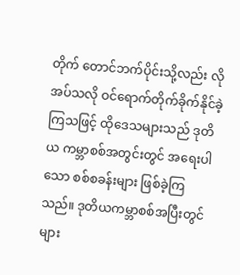တိုက် တောင်ဘက်ပိုင်းသို့လည်း လိုအပ်သလို ဝင်ရောက်တိုက်ခိုက်နိုင်ခဲ့ကြသဖြင့် ထိုဒေသများသည် ဒုတိယ ကမ္ဘာစစ်အတွင်းတွင် အရေးပါသော စစ်စခန်းများ ဖြစ်ခဲ့ကြ သည်။ ဒုတိယကမ္ဘာစစ်အပြီးတွင် များ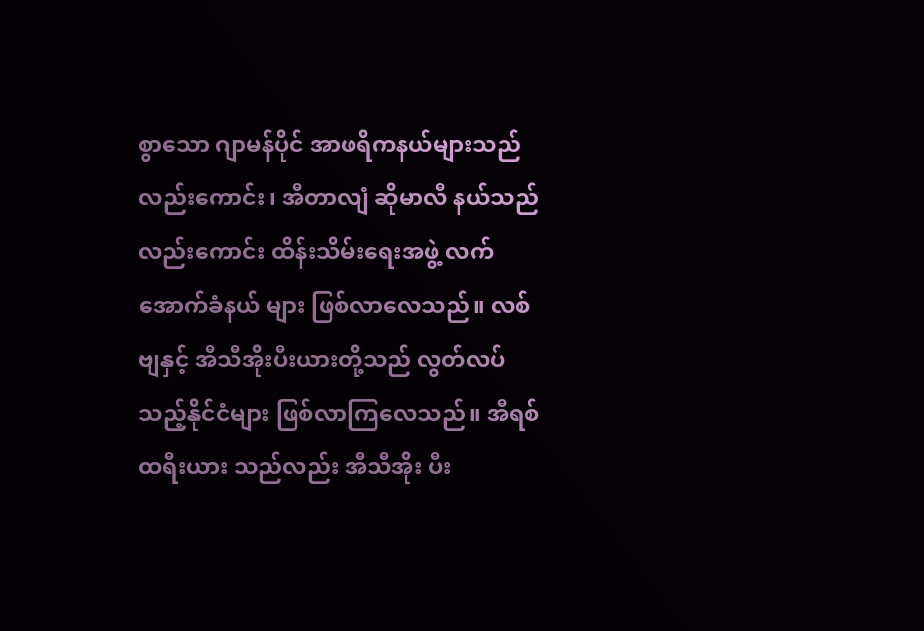စွာသော ဂျာမန်ပိုင် အာဖရိကနယ်များသည်လည်းကောင်း၊ အီတာလျံ ဆိုမာလီ နယ်သည်လည်းကောင်း ထိန်းသိမ်းရေးအဖွဲ့ လက်အောက်ခံနယ် များ ဖြစ်လာလေသည်။ လစ်ဗျနှင့် အီသီအိုးပီးယားတို့သည် လွတ်လပ်သည့်နိုင်ငံများ ဖြစ်လာကြလေသည်။ အီရစ်ထရီးယား သည်လည်း အီသီအိုး ပီး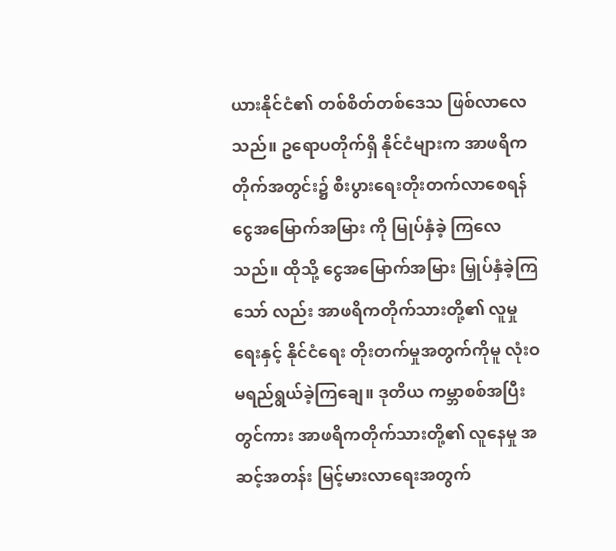ယားနိုင်ငံ၏ တစ်စိတ်တစ်ဒေသ ဖြစ်လာလေသည်။ ဥရောပတိုက်ရှိ နိုင်ငံများက အာဖရိကတိုက်အတွင်း၌ စီးပွားရေးတိုးတက်လာစေရန် ငွေအမြောက်အမြား ကို မြုပ်နှံခဲ့ ကြလေသည်။ ထိုသို့ ငွေအမြောက်အမြား မြှုပ်နှံခဲ့ကြသော် လည်း အာဖရိကတိုက်သားတို့၏ လူမှုရေးနှင့် နိုင်ငံရေး တိုးတက်မှုအတွက်ကိုမူ လုံးဝမရည်ရွယ်ခဲ့ကြချေ။ ဒုတိယ ကမ္ဘာစစ်အပြီးတွင်ကား အာဖရိကတိုက်သားတို့၏ လူနေမှု အဆင့်အတန်း မြင့်မားလာရေးအတွက်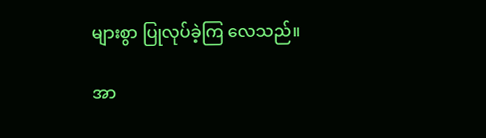များစွာ ပြုလုပ်ခဲ့ကြ လေသည်။

အာ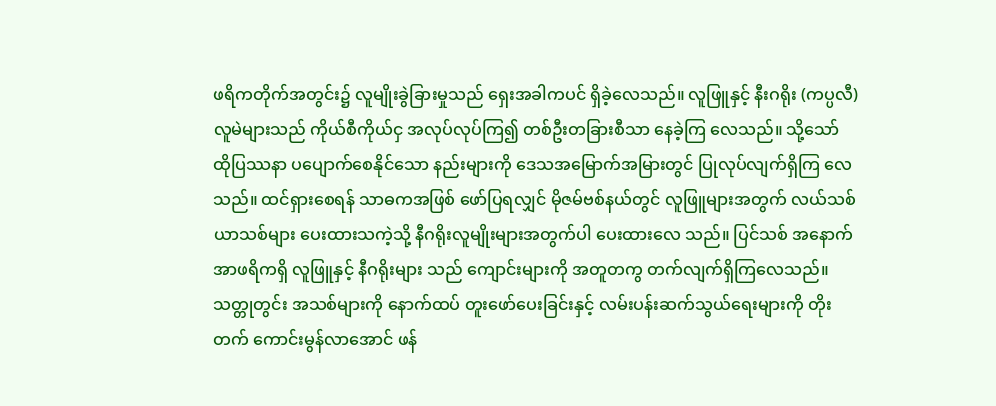ဖရိကတိုက်အတွင်း၌ လူမျိုးခွဲခြားမှုသည် ရှေးအခါကပင် ရှိခဲ့လေသည်။ လူဖြူနှင့် နီးဂရိုး (ကပ္ပလီ) လူမဲများသည် ကိုယ်စီကိုယ်ငှ အလုပ်လုပ်ကြ၍ တစ်ဦးတခြားစီသာ နေခဲ့ကြ လေသည်။ သို့သော် ထိုပြဿနာ ပပျောက်စေနိုင်သော နည်းများကို ဒေသအမြောက်အမြားတွင် ပြုလုပ်လျက်ရှိကြ လေသည်။ ထင်ရှားစေရန် သာဓကအဖြစ် ဖော်ပြရလျှင် မိုဇမ်ဗစ်နယ်တွင် လူဖြူများအတွက် လယ်သစ်ယာသစ်များ ပေးထားသကဲ့သို့ နီဂရိုးလူမျိုးများအတွက်ပါ ပေးထားလေ သည်။ ပြင်သစ် အနောက်အာဖရိကရှိ လူဖြူနှင့် နီဂရိုးများ သည် ကျောင်းများကို အတူတကွ တက်လျက်ရှိကြလေသည်။ သတ္တုတွင်း အသစ်များကို နောက်ထပ် တူးဖော်ပေးခြင်းနှင့် လမ်းပန်းဆက်သွယ်ရေးများကို တိုးတက် ကောင်းမွန်လာအောင် ဖန်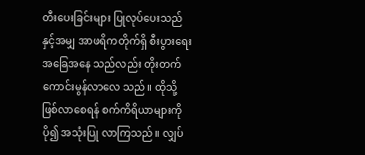တီးပေးခြင်းများ ပြုလုပ်ပေးသည်နှင့်အမျှ အာဖရိကတိုက်ရှိ စီးပွားရေးအခြေအနေ သည်လည်း တိုးတက်ကောင်းမွန်လာလေ သည်။ ထိုသို့ ဖြစ်လာစေရန် စက်ကိရိယာများကိုပို၍ အသုံးပြု လာကြသည်။ လျှပ်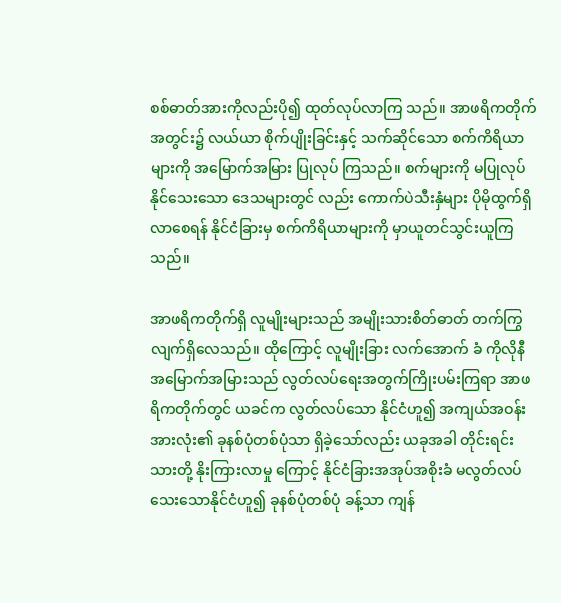စစ်ဓာတ်အားကိုလည်းပို၍ ထုတ်လုပ်လာကြ သည်။ အာဖရိကတိုက်အတွင်း၌ လယ်ယာ စိုက်ပျိုးခြင်းနှင့် သက်ဆိုင်သော စက်ကိရိယာများကို အမြောက်အမြား ပြုလုပ် ကြသည်။ စက်များကို မပြုလုပ် နိုင်သေးသော ဒေသများတွင် လည်း ကောက်ပဲသီးနှံများ ပိုမိုထွက်ရှိလာစေရန် နိုင်ငံခြားမှ စက်ကိရိယာများကို မှာယူတင်သွင်းယူကြသည်။

အာဖရိကတိုက်ရှိ လူမျိုးများသည် အမျိုးသားစိတ်ဓာတ် တက်ကြွလျက်ရှိလေသည်။ ထိုကြောင့် လူမျိုးခြား လက်အောက် ခံ ကိုလိုနီအမြောက်အမြားသည် လွတ်လပ်ရေးအတွက်ကြိုးပမ်းကြရာ အာဖရိကတိုက်တွင် ယခင်က လွတ်လပ်သော နိုင်ငံဟူ၍ အကျယ်အဝန်း အားလုံး၏ ခုနစ်ပုံတစ်ပုံသာ ရှိခဲ့သော်လည်း ယခုအခါ တိုင်းရင်းသားတို့ နိုးကြားလာမှု ကြောင့် နိုင်ငံခြားအအုပ်အစိုးခံ မလွတ်လပ်သေးသောနိုင်ငံဟူ၍ ခုနစ်ပုံတစ်ပုံ ခန့်သာ ကျန်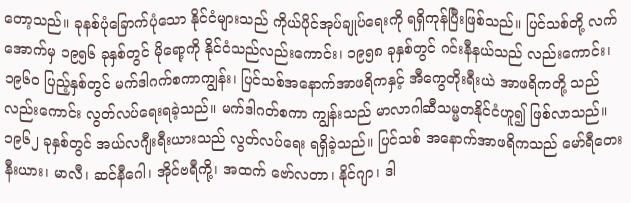တော့သည်။ ခုနစ်ပုံခြောက်ပုံသော နိုင်ငံများသည် ကိုယ်ပိုင်အုပ်ချုပ်ရေးကို ရရှိကုန်ပြီးဖြစ်သည်။ ပြင်သစ်တို့ လက်အောက်မှ ၁၉၅၆ ခုနှစ်တွင် မိုရော့ကို နိုင်ငံသည်လည်းကောင်း၊ ၁၉၅၈ ခုနှစ်တွင် ဂင်းနီနယ်သည် လည်းကောင်း၊ ၁၉၆ဝ ပြည့်နှစ်တွင် မက်ဒါဂက်စကာကျွန်း၊ ပြင်သစ်အနောက်အာဖရိကနှင့် အီကွေတိုးရီးယဲ အာဖရိကတို့ သည်လည်းကောင်း လွတ်လပ်ရေးရခဲ့သည်။ မက်ဒါဂတ်စကာ ကျွန်းသည် မာလာဂါဆီသမ္မတနိုင်ငံဟူ၍ ဖြစ်လာသည်။ ၁၉၆၂ ခုနှစ်တွင် အယ်လဂျီးရီးယားသည် လွတ်လပ်ရေး ရရှိခဲ့သည်။ ပြင်သစ် အနောက်အာဖရိကသည် မော်ရီတေးနီးယား၊ မာလီ၊ ဆင်နီဂေါ၊ အိုင်ဗရီကို့၊ အထက် ဗော်လတာ၊ နိုင်ဂျာ၊ ဒါ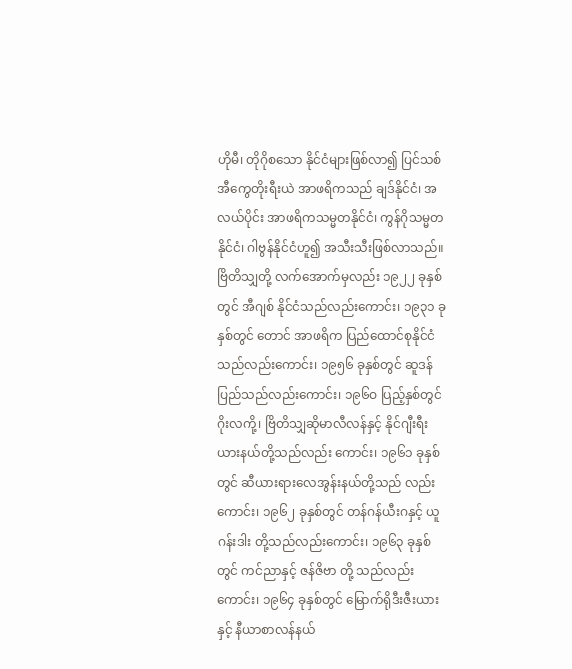ဟိုမီ၊ တိုဂိုစသော နိုင်ငံများဖြစ်လာ၍ ပြင်သစ်အီကွေတိုးရီးယဲ အာဖရိကသည် ချဒ်နိုင်ငံ၊ အလယ်ပိုင်း အာဖရိကသမ္မတနိုင်ငံ၊ ကွန်ဂိုသမ္မတနိုင်ငံ၊ ဂါဗွန်နိုင်ငံဟူ၍ အသီးသီးဖြစ်လာသည်။ ဗြိတိသျှတို့ လက်အောက်မှလည်း ၁၉၂၂ ခုနှစ်တွင် အီဂျစ် နိုင်ငံသည်လည်းကောင်း၊ ၁၉၃၁ ခုနှစ်တွင် တောင် အာဖရိက ပြည်ထောင်စုနိုင်ငံသည်လည်းကောင်း၊ ၁၉၅၆ ခုနှစ်တွင် ဆူဒန် ပြည်သည်လည်းကောင်း၊ ၁၉၆ဝ ပြည့်နှစ်တွင် ဂိုးလကို့၊ ဗြိတိသျှဆိုမာလီလန်နှင့် နိုင်ဂျီးရီးယားနယ်တို့သည်လည်း ကောင်း၊ ၁၉၆၁ ခုနှစ်တွင် ဆီယားရားလေအွန်းနယ်တို့သည် လည်းကောင်း၊ ၁၉၆၂ ခုနှစ်တွင် တန်ဂန်ယီးဂနှင့် ယူဂန်းဒါး တို့သည်လည်းကောင်း၊ ၁၉၆၃ ခုနှစ်တွင် ကင်ညာနှင့် ဇန်ဇိဗာ တို့ သည်လည်းကောင်း၊ ၁၉၆၄ ခုနှစ်တွင် မြောက်ရိုဒီးဇီးယား နှင့် နီယာစာလန်နယ်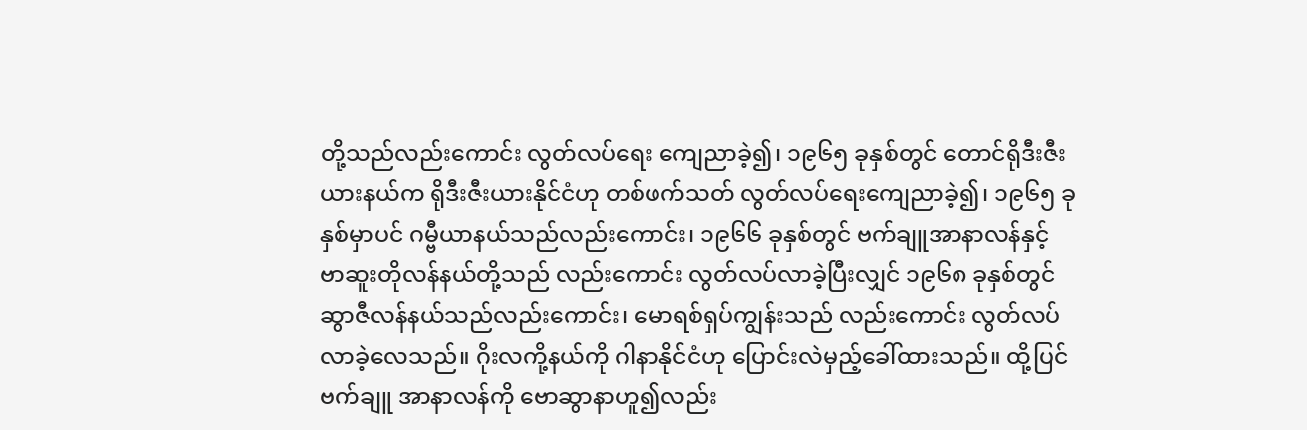တို့သည်လည်းကောင်း လွတ်လပ်ရေး ကျေညာခဲ့၍၊ ၁၉၆၅ ခုနှစ်တွင် တောင်ရိုဒီးဇီးယားနယ်က ရိုဒီးဇီးယားနိုင်ငံဟု တစ်ဖက်သတ် လွတ်လပ်ရေးကျေညာခဲ့၍၊ ၁၉၆၅ ခုနှစ်မှာပင် ဂမ္ဗီယာနယ်သည်လည်းကောင်း၊ ၁၉၆၆ ခုနှစ်တွင် ဗက်ချူအာနာလန်နှင့် ဗာဆူးတိုလန်နယ်တို့သည် လည်းကောင်း လွတ်လပ်လာခဲ့ပြီးလျှင် ၁၉၆၈ ခုနှစ်တွင် ဆွာဇီလန်နယ်သည်လည်းကောင်း၊ မောရစ်ရှပ်ကျွန်းသည် လည်းကောင်း လွတ်လပ်လာခဲ့လေသည်။ ဂိုးလကို့နယ်ကို ဂါနာနိုင်ငံဟု ပြောင်းလဲမှည့်ခေါ်ထားသည်။ ထို့ပြင် ဗက်ချူ အာနာလန်ကို ဗောဆွာနာဟူ၍လည်း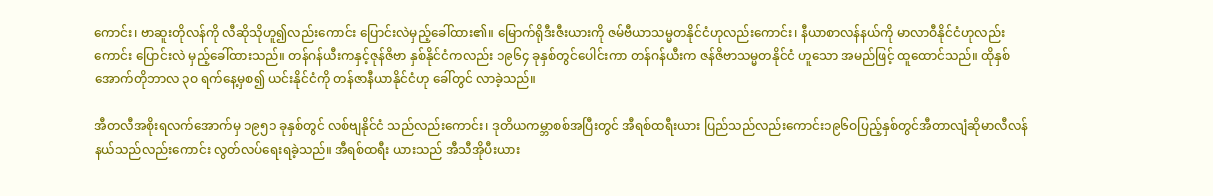ကောင်း၊ ဗာဆူးတိုလန်ကို လီဆိုသိုဟူ၍လည်းကောင်း ပြောင်းလဲမှည့်ခေါ်ထား၏။ မြောက်ရိုဒီးဇီးယားကို ဇမ်ဗီယာသမ္မတနိုင်ငံဟုလည်းကောင်း၊ နီယာစာလန်နယ်ကို မာလာဝီနိုင်ငံဟုလည်းကောင်း ပြောင်းလဲ မှည့်ခေါ်ထားသည်။ တန်ဂန်ယီးကနှင့်ဇုန်ဇိဗာ နှစ်နိုင်ငံကလည်း ၁၉၆၄ ခုနှစ်တွင်ပေါင်းကာ တန်ဂန်ယီးက ဇန်ဇိဗာသမ္မတနိုင်ငံ ဟူသော အမည်ဖြင့် ထူထောင်သည်။ ထိုနှစ် အောက်တိုဘာလ ၃ဝ ရက်နေ့မှစ၍ ယင်းနိုင်ငံကို တန်ဇာနီယာနိုင်ငံဟု ခေါ်တွင် လာခဲ့သည်။

အီတလီအစိုးရလက်အောက်မှ ၁၉၅၁ ခုနှစ်တွင် လစ်ဗျနိုင်ငံ သည်လည်းကောင်း၊ ဒုတိယကမ္ဘာစစ်အပြီးတွင် အီရစ်ထရီးယား ပြည်သည်လည်းကောင်း၁၉၆ဝပြည့်နှစ်တွင်အီတာလျံဆိုမာလီလန် နယ်သည်လည်းကောင်း လွတ်လပ်ရေးရခဲ့သည်။ အီရစ်ထရီး ယားသည် အီသီအိုပီးယား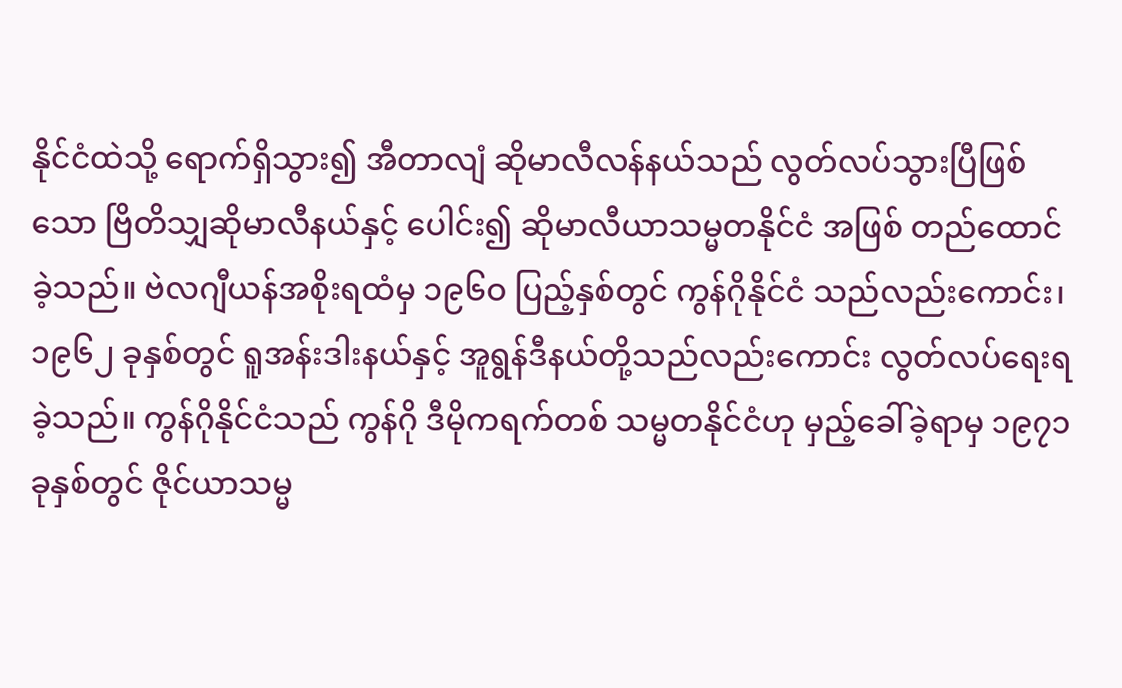နိုင်ငံထဲသို့ ရောက်ရှိသွား၍ အီတာလျံ ဆိုမာလီလန်နယ်သည် လွတ်လပ်သွားပြီဖြစ်သော ဗြိတိသျှဆိုမာလီနယ်နှင့် ပေါင်း၍ ဆိုမာလီယာသမ္မတနိုင်ငံ အဖြစ် တည်ထောင်ခဲ့သည်။ ဗဲလဂျီယန်အစိုးရထံမှ ၁၉၆ဝ ပြည့်နှစ်တွင် ကွန်ဂိုနိုင်ငံ သည်လည်းကောင်း၊ ၁၉၆၂ ခုနှစ်တွင် ရူအန်းဒါးနယ်နှင့် အူရွန်ဒီနယ်တို့သည်လည်းကောင်း လွတ်လပ်ရေးရခဲ့သည်။ ကွန်ဂိုနိုင်ငံသည် ကွန်ဂို ဒီမိုကရက်တစ် သမ္မတနိုင်ငံဟု မှည့်ခေါ်ခဲ့ရာမှ ၁၉၇၁ ခုနှစ်တွင် ဇိုင်ယာသမ္မ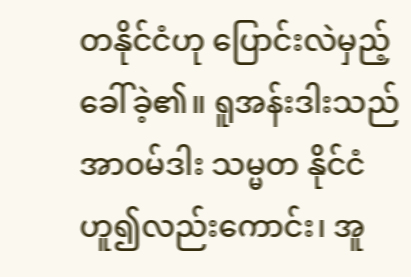တနိုင်ငံဟု ပြောင်းလဲမှည့် ခေါ်ခဲ့၏။ ရူအန်းဒါးသည် အာဝမ်ဒါး သမ္မတ နိုင်ငံဟူ၍လည်းကောင်း၊ အူ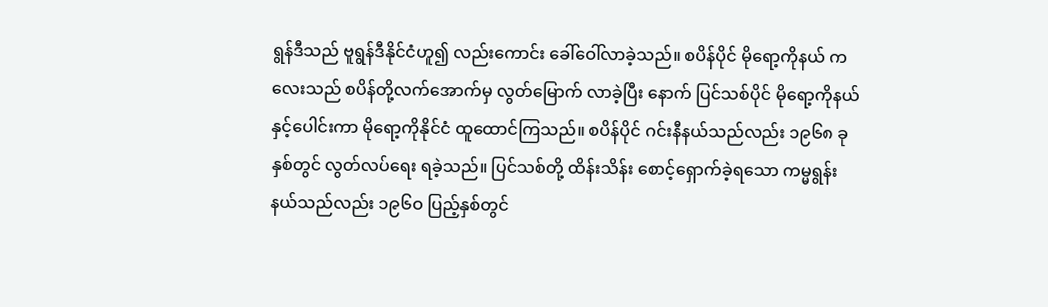ရွန်ဒီသည် ဗူရွန်ဒီနိုင်ငံဟူ၍ လည်းကောင်း ခေါ်ဝေါ်လာခဲ့သည်။ စပိန်ပိုင် မိုရော့ကိုနယ် ကလေးသည် စပိန်တို့လက်အောက်မှ လွတ်မြောက် လာခဲ့ပြီး နောက် ပြင်သစ်ပိုင် မိုရော့ကိုနယ်နှင့်ပေါင်းကာ မိုရော့ကိုနိုင်ငံ ထူထောင်ကြသည်။ စပိန်ပိုင် ဂင်းနီနယ်သည်လည်း ၁၉၆၈ ခုနှစ်တွင် လွတ်လပ်ရေး ရခဲ့သည်။ ပြင်သစ်တို့ ထိန်းသိန်း စောင့်ရှောက်ခဲ့ရသော ကမ္မရွန်းနယ်သည်လည်း ၁၉၆ဝ ပြည့်နှစ်တွင်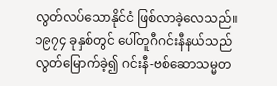လွတ်လပ်သောနိုင်ငံ ဖြစ်လာခဲ့လေသည်။၁၉၇၄ ခုနှစ်တွင် ပေါ်တူဂီဂင်းနီနယ်သည် လွတ်မြောက်ခဲ့၍ ဂင်းနီ-ဗစ်ဆောသမ္မတ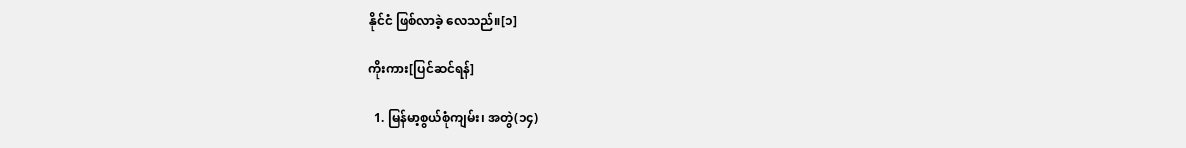နိုင်ငံ ဖြစ်လာခဲ့ လေသည်။[၁]

ကိုးကား[ပြင်ဆင်ရန်]

  1. မြန်မာ့စွယ်စုံကျမ်း၊ အတွဲ(၁၄)